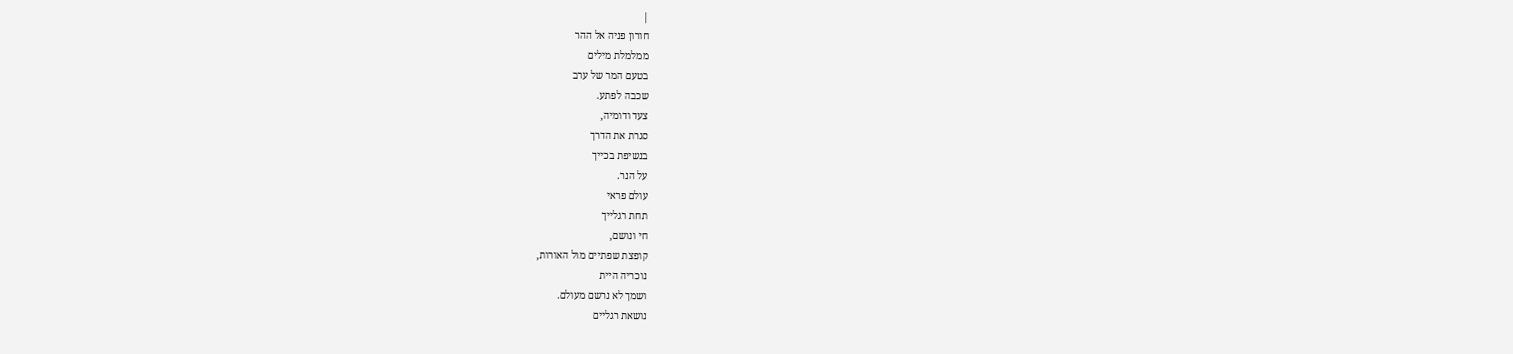|
חורון פניה אל ההר
ממלמלת מילים
בטעם המר של ערב
שכבה לפתע.
צעד ודומיה,
סגרת את הדרך
בנשיפת בכייך
על הנר.
עולם פראי
תחת רגלייך
חי ונושם,
קופצת שפתיים מול האורות,
נוכריה היית
ושמך לא נרשם מעולם.
נושאת רגליים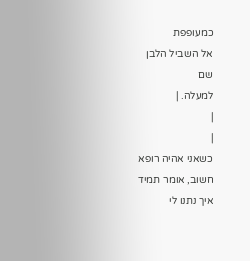כמעופפת
אל השביל הלבן
שם
למעלה. |
|
|
כשאני אהיה רופא
חשוב, אומר תמיד
איך נתנו לי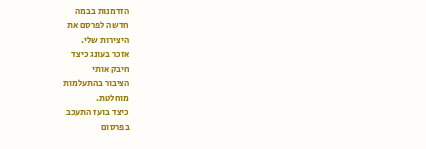הזדמנות בבמה
חדשה לפרסם את
היצירות שלי.
אזכר בעונג כיצד
חיבק אותי
הציבור בהתעלמות
מוחלטת.
כיצד בועז התעכב
בפרסום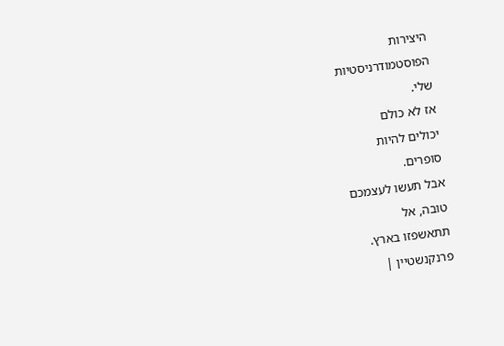היצירות
הפוסטמודרניסטיות
שלי.
אז לא כולם
יכולים להיות
סופרים.
אבל תעשו לעצמכם
טובה, אל
תתאשפזו בארץ.
פרנקנשטיין |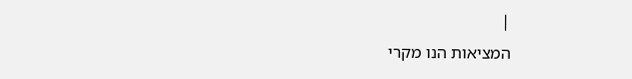|
המציאות הנו מקרי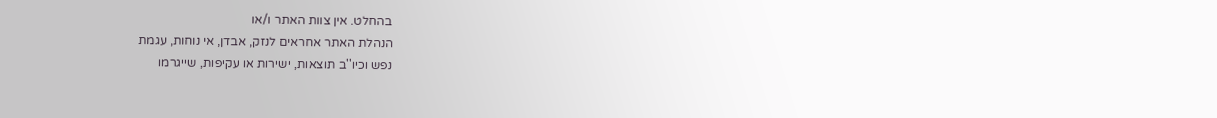בהחלט. אין צוות האתר ו/או
הנהלת האתר אחראים לנזק, אבדן, אי נוחות, עגמת
נפש וכיו''ב תוצאות, ישירות או עקיפות, שייגרמו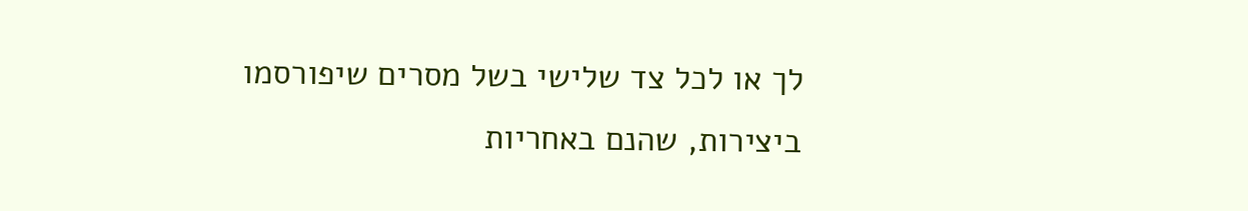לך או לכל צד שלישי בשל מסרים שיפורסמו
ביצירות, שהנם באחריות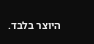היוצר בלבד.